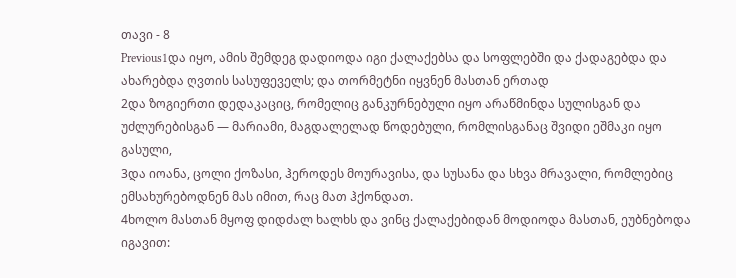თავი - 8
Previous1და იყო, ამის შემდეგ დადიოდა იგი ქალაქებსა და სოფლებში და ქადაგებდა და ახარებდა ღვთის სასუფეველს; და თორმეტნი იყვნენ მასთან ერთად
2და ზოგიერთი დედაკაციც, რომელიც განკურნებული იყო არაწმინდა სულისგან და უძლურებისგან — მარიამი, მაგდალელად წოდებული, რომლისგანაც შვიდი ეშმაკი იყო გასული,
3და იოანა, ცოლი ქოზასი, ჰეროდეს მოურავისა, და სუსანა და სხვა მრავალი, რომლებიც ემსახურებოდნენ მას იმით, რაც მათ ჰქონდათ.
4ხოლო მასთან მყოფ დიდძალ ხალხს და ვინც ქალაქებიდან მოდიოდა მასთან, ეუბნებოდა იგავით: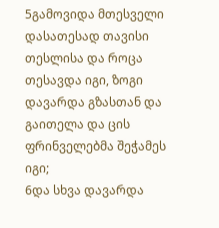5გამოვიდა მთესველი დასათესად თავისი თესლისა და როცა თესავდა იგი, ზოგი დავარდა გზასთან და გაითელა და ცის ფრინველებმა შეჭამეს იგი;
6და სხვა დავარდა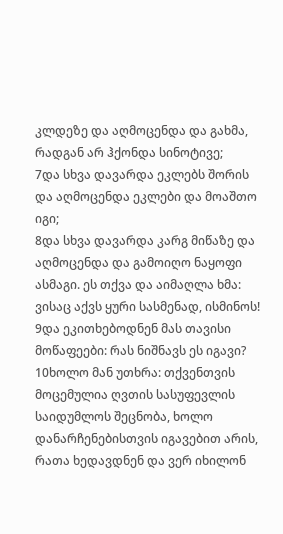კლდეზე და აღმოცენდა და გახმა, რადგან არ ჰქონდა სინოტივე;
7და სხვა დავარდა ეკლებს შორის და აღმოცენდა ეკლები და მოაშთო იგი;
8და სხვა დავარდა კარგ მიწაზე და აღმოცენდა და გამოიღო ნაყოფი ასმაგი. ეს თქვა და აიმაღლა ხმა: ვისაც აქვს ყური სასმენად, ისმინოს!
9და ეკითხებოდნენ მას თავისი მოწაფეები: რას ნიშნავს ეს იგავი?
10ხოლო მან უთხრა: თქვენთვის მოცემულია ღვთის სასუფევლის საიდუმლოს შეცნობა, ხოლო დანარჩენებისთვის იგავებით არის, რათა ხედავდნენ და ვერ იხილონ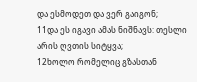და ესმოდეთ და ვერ გაიგონ;
11და ეს იგავი ამას ნიშნავს: თესლი არის ღვთის სიტყვა;
12ხოლო რომელიც გზასთან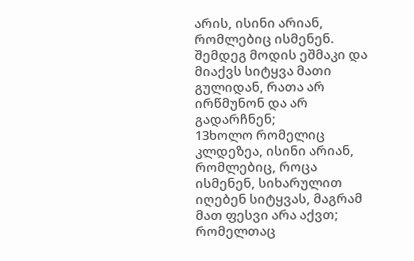არის, ისინი არიან, რომლებიც ისმენენ. შემდეგ მოდის ეშმაკი და მიაქვს სიტყვა მათი გულიდან, რათა არ ირწმუნონ და არ გადარჩნენ;
13ხოლო რომელიც კლდეზეა, ისინი არიან, რომლებიც, როცა ისმენენ, სიხარულით იღებენ სიტყვას, მაგრამ მათ ფესვი არა აქვთ; რომელთაც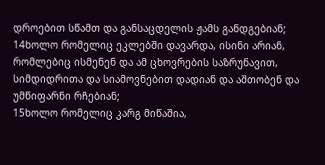დროებით სწამთ და განსაცდელის ჟამს განდგებიან;
14ხოლო რომელიც ეკლებში დავარდა, ისინი არიან, რომლებიც ისმენენ და ამ ცხოვრების საზრუნავით, სიმდიდრითა და სიამოვნებით დადიან და აშთობენ და უმწიფარნი რჩებიან;
15ხოლო რომელიც კარგ მიწაშია,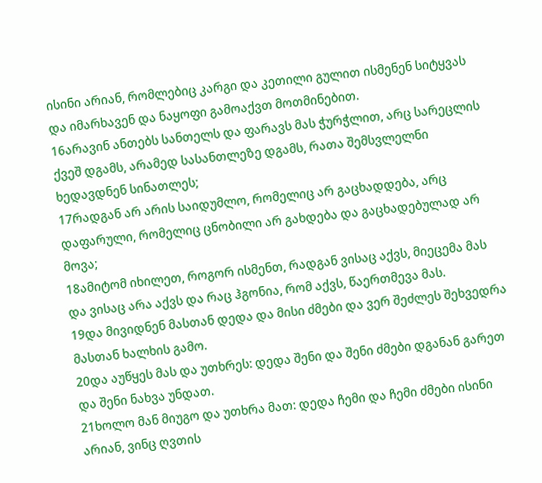ისინი არიან, რომლებიც კარგი და კეთილი გულით ისმენენ სიტყვას და იმარხავენ და ნაყოფი გამოაქვთ მოთმინებით.
16არავინ ანთებს სანთელს და ფარავს მას ჭურჭლით, არც სარეცლის ქვეშ დგამს, არამედ სასანთლეზე დგამს, რათა შემსვლელნი ხედავდნენ სინათლეს;
17რადგან არ არის საიდუმლო, რომელიც არ გაცხადდება, არც დაფარული, რომელიც ცნობილი არ გახდება და გაცხადებულად არ მოვა;
18ამიტომ იხილეთ, როგორ ისმენთ, რადგან ვისაც აქვს, მიეცემა მას და ვისაც არა აქვს და რაც ჰგონია, რომ აქვს, წაერთმევა მას.
19და მივიდნენ მასთან დედა და მისი ძმები და ვერ შეძლეს შეხვედრა მასთან ხალხის გამო.
20და აუწყეს მას და უთხრეს: დედა შენი და შენი ძმები დგანან გარეთ და შენი ნახვა უნდათ.
21ხოლო მან მიუგო და უთხრა მათ: დედა ჩემი და ჩემი ძმები ისინი არიან, ვინც ღვთის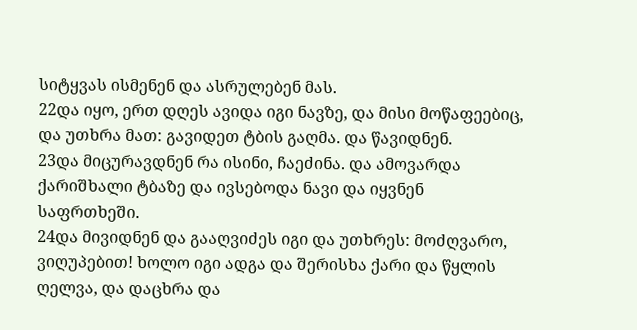სიტყვას ისმენენ და ასრულებენ მას.
22და იყო, ერთ დღეს ავიდა იგი ნავზე, და მისი მოწაფეებიც, და უთხრა მათ: გავიდეთ ტბის გაღმა. და წავიდნენ.
23და მიცურავდნენ რა ისინი, ჩაეძინა. და ამოვარდა ქარიშხალი ტბაზე და ივსებოდა ნავი და იყვნენ საფრთხეში.
24და მივიდნენ და გააღვიძეს იგი და უთხრეს: მოძღვარო, ვიღუპებით! ხოლო იგი ადგა და შერისხა ქარი და წყლის ღელვა, და დაცხრა და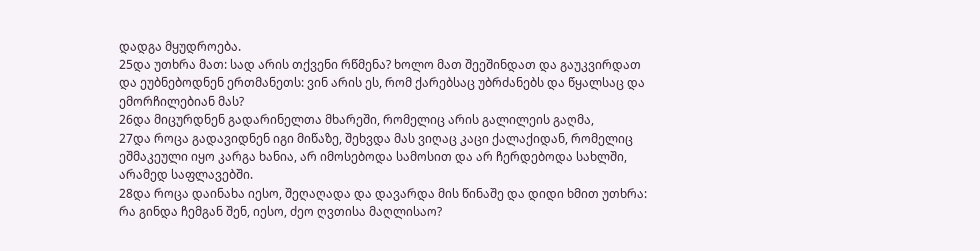დადგა მყუდროება.
25და უთხრა მათ: სად არის თქვენი რწმენა? ხოლო მათ შეეშინდათ და გაუკვირდათ და ეუბნებოდნენ ერთმანეთს: ვინ არის ეს, რომ ქარებსაც უბრძანებს და წყალსაც და ემორჩილებიან მას?
26და მიცურდნენ გადარინელთა მხარეში, რომელიც არის გალილეის გაღმა,
27და როცა გადავიდნენ იგი მიწაზე, შეხვდა მას ვიღაც კაცი ქალაქიდან, რომელიც ეშმაკეული იყო კარგა ხანია, არ იმოსებოდა სამოსით და არ ჩერდებოდა სახლში, არამედ საფლავებში.
28და როცა დაინახა იესო, შეღაღადა და დავარდა მის წინაშე და დიდი ხმით უთხრა: რა გინდა ჩემგან შენ, იესო, ძეო ღვთისა მაღლისაო?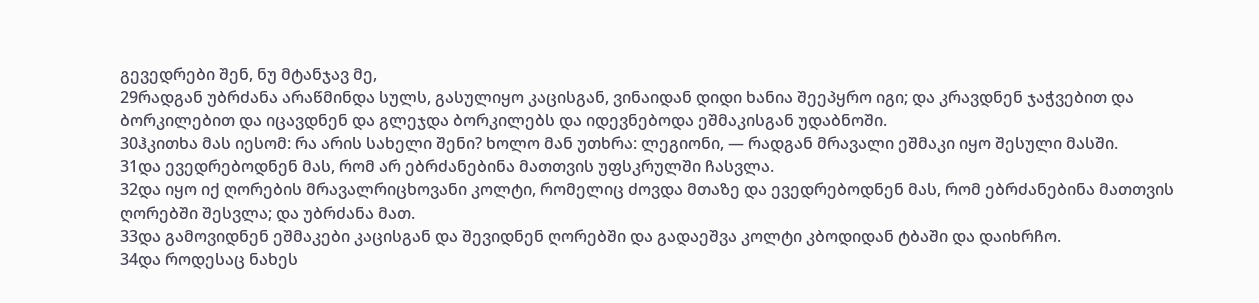გევედრები შენ, ნუ მტანჯავ მე,
29რადგან უბრძანა არაწმინდა სულს, გასულიყო კაცისგან, ვინაიდან დიდი ხანია შეეპყრო იგი; და კრავდნენ ჯაჭვებით და ბორკილებით და იცავდნენ და გლეჯდა ბორკილებს და იდევნებოდა ეშმაკისგან უდაბნოში.
30ჰკითხა მას იესომ: რა არის სახელი შენი? ხოლო მან უთხრა: ლეგიონი, — რადგან მრავალი ეშმაკი იყო შესული მასში.
31და ევედრებოდნენ მას, რომ არ ებრძანებინა მათთვის უფსკრულში ჩასვლა.
32და იყო იქ ღორების მრავალრიცხოვანი კოლტი, რომელიც ძოვდა მთაზე და ევედრებოდნენ მას, რომ ებრძანებინა მათთვის ღორებში შესვლა; და უბრძანა მათ.
33და გამოვიდნენ ეშმაკები კაცისგან და შევიდნენ ღორებში და გადაეშვა კოლტი კბოდიდან ტბაში და დაიხრჩო.
34და როდესაც ნახეს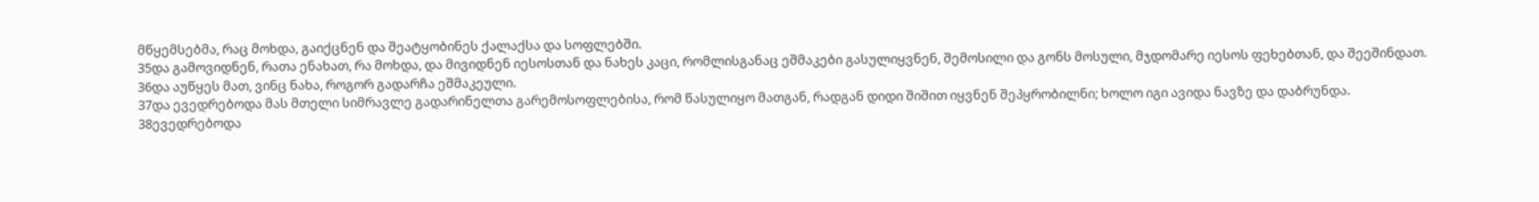მწყემსებმა, რაც მოხდა, გაიქცნენ და შეატყობინეს ქალაქსა და სოფლებში.
35და გამოვიდნენ, რათა ენახათ, რა მოხდა, და მივიდნენ იესოსთან და ნახეს კაცი, რომლისგანაც ეშმაკები გასულიყვნენ, შემოსილი და გონს მოსული, მჯდომარე იესოს ფეხებთან, და შეეშინდათ.
36და აუწყეს მათ, ვინც ნახა, როგორ გადარჩა ეშმაკეული.
37და ევედრებოდა მას მთელი სიმრავლე გადარინელთა გარემოსოფლებისა, რომ წასულიყო მათგან, რადგან დიდი შიშით იყვნენ შეპყრობილნი; ხოლო იგი ავიდა ნავზე და დაბრუნდა.
38ევედრებოდა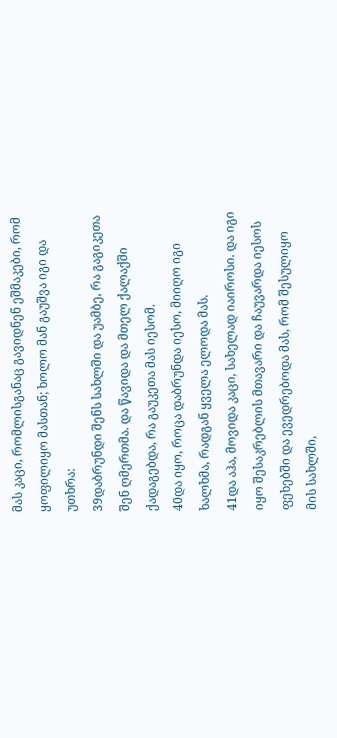მას კაცი, რომლისგანაც გავიდნენ ეშმაკები, რომ ყოფილიყო მასთან; ხოლო მან გაუშვა იგი და უთხრა:
39დაბრუნდი შენს სახლში და უამბე, რა გაგიკეთა შენ ღმერთმა. და წავიდა და მთელ ქალაქში ქადაგებდა, რა გაუკეთა მას იესომ.
40და იყო, როცა დაბრუნდა იესო, მიიღო იგი ხალხმა, რადგან ყველა ელოდა მას.
41და აჰა, მოვიდა კაცი, სახელად იაიროსი. და იგი იყო შესაკრებლის მთავარი და ჩაუვარდა იესოს ფეხებში და ევედრებოდა მას, რომ შესულიყო მის სახლში,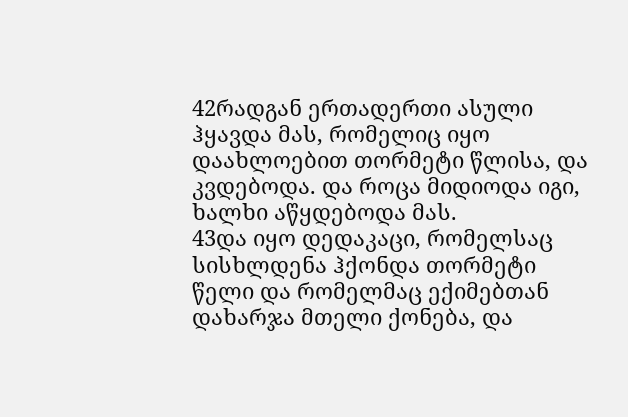42რადგან ერთადერთი ასული ჰყავდა მას, რომელიც იყო დაახლოებით თორმეტი წლისა, და კვდებოდა. და როცა მიდიოდა იგი, ხალხი აწყდებოდა მას.
43და იყო დედაკაცი, რომელსაც სისხლდენა ჰქონდა თორმეტი წელი და რომელმაც ექიმებთან დახარჯა მთელი ქონება, და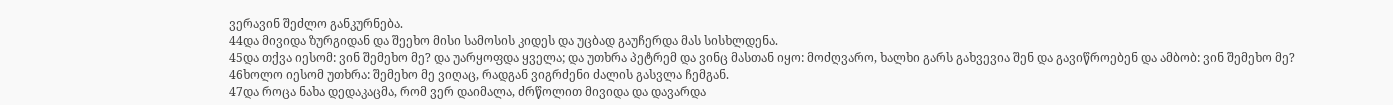ვერავინ შეძლო განკურნება.
44და მივიდა ზურგიდან და შეეხო მისი სამოსის კიდეს და უცბად გაუჩერდა მას სისხლდენა.
45და თქვა იესომ: ვინ შემეხო მე? და უარყოფდა ყველა; და უთხრა პეტრემ და ვინც მასთან იყო: მოძღვარო, ხალხი გარს გახვევია შენ და გავიწროებენ და ამბობ: ვინ შემეხო მე?
46ხოლო იესომ უთხრა: შემეხო მე ვიღაც, რადგან ვიგრძენი ძალის გასვლა ჩემგან.
47და როცა ნახა დედაკაცმა, რომ ვერ დაიმალა, ძრწოლით მივიდა და დავარდა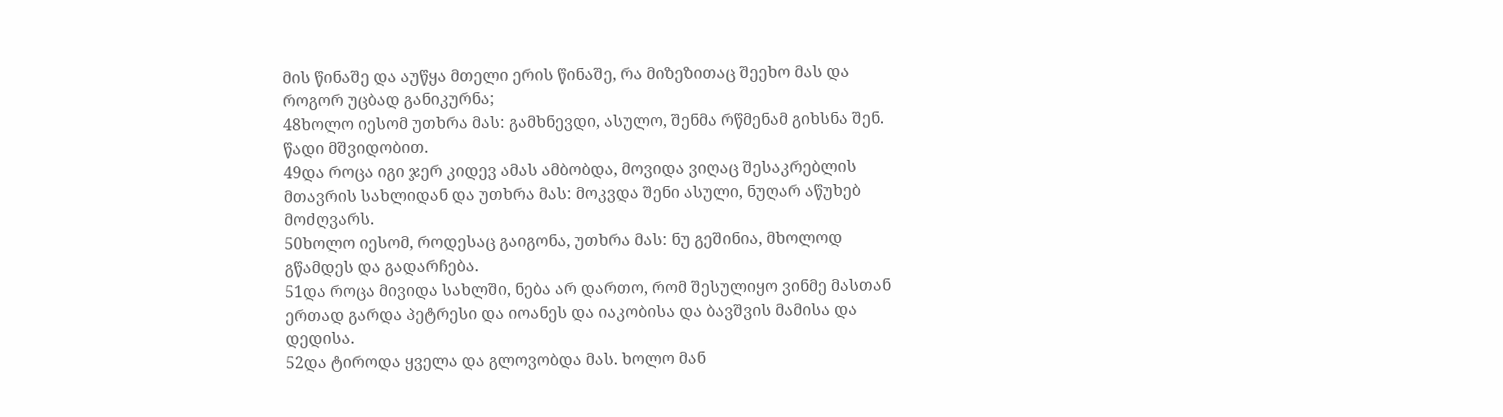მის წინაშე და აუწყა მთელი ერის წინაშე, რა მიზეზითაც შეეხო მას და როგორ უცბად განიკურნა;
48ხოლო იესომ უთხრა მას: გამხნევდი, ასულო, შენმა რწმენამ გიხსნა შენ. წადი მშვიდობით.
49და როცა იგი ჯერ კიდევ ამას ამბობდა, მოვიდა ვიღაც შესაკრებლის მთავრის სახლიდან და უთხრა მას: მოკვდა შენი ასული, ნუღარ აწუხებ მოძღვარს.
50ხოლო იესომ, როდესაც გაიგონა, უთხრა მას: ნუ გეშინია, მხოლოდ გწამდეს და გადარჩება.
51და როცა მივიდა სახლში, ნება არ დართო, რომ შესულიყო ვინმე მასთან ერთად გარდა პეტრესი და იოანეს და იაკობისა და ბავშვის მამისა და დედისა.
52და ტიროდა ყველა და გლოვობდა მას. ხოლო მან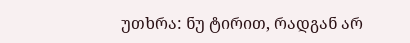უთხრა: ნუ ტირით, რადგან არ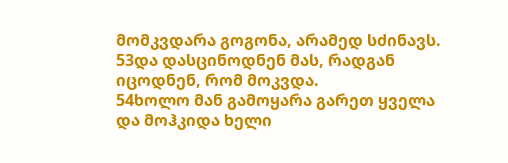მომკვდარა გოგონა, არამედ სძინავს.
53და დასცინოდნენ მას, რადგან იცოდნენ, რომ მოკვდა.
54ხოლო მან გამოყარა გარეთ ყველა და მოჰკიდა ხელი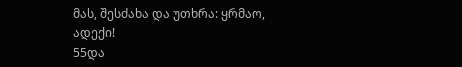მას, შესძახა და უთხრა: ყრმაო, ადექი!
55და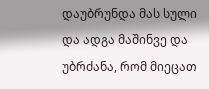დაუბრუნდა მას სული და ადგა მაშინვე და უბრძანა, რომ მიეცათ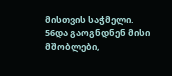მისთვის საჭმელი.
56და გაოგნდნენ მისი მშობლები,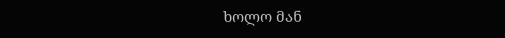ხოლო მან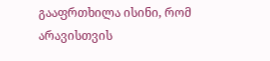გააფრთხილა ისინი, რომ არავისთვის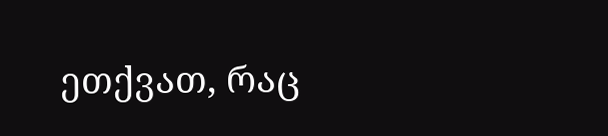ეთქვათ, რაც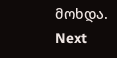მოხდა.
Next